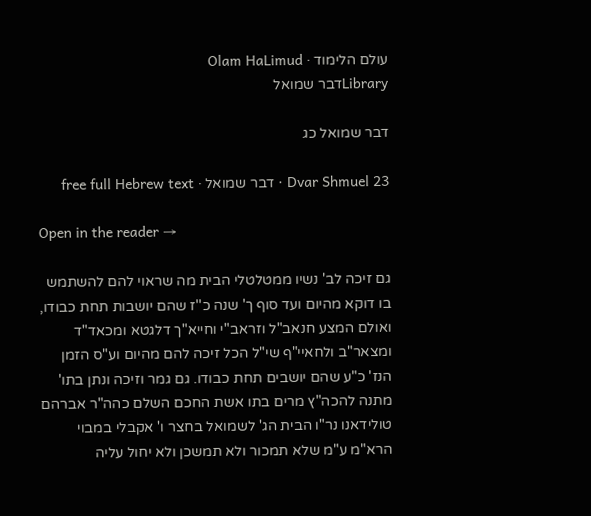עולם הלימוד · Olam HaLimud
Libraryדבר שמואל

דבר שמואל כג

Dvar Shmuel 23 · דבר שמואל · free full Hebrew text

Open in the reader →

גם זיכה לב' נשיו ממטלטלי הבית מה שראוי להם להשתמש בו דוקא מהיום ועד סוף ך' שנה כ''ז שהם יושבות תחת כבודו, ואולם המצע חנאב"ל וזראב"י וחייא"ך דלגטא ומכאד"ד ומצאר"ב ולחאיי"ף שי"ל הכל זיכה להם מהיום וע"ס הזמן הנז' כ"ע שהם יושבים תחת כבודו. גם גמר וזיכה ונתן בתו' מתנה להכה"ץ מרים בתו אשת החכם השלם כהה"ר אברהם טולידאנו נר"ו הבית הג' לשמואל בחצר ו' אקבלי במבוי הרא"מ ע"מ שלא תמכור ולא תמשכן ולא יחול עליה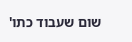שום שעבוד כתו'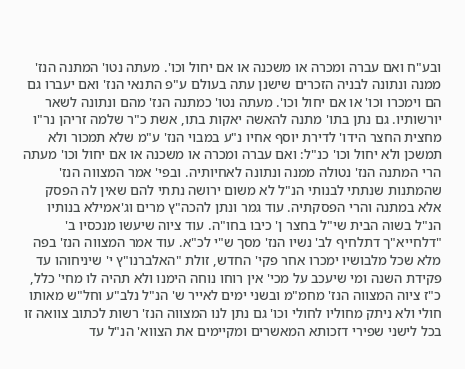ובע"ח ואם עברה ומכרה או משכנה או אם יחול וכו'. מעתה נטו' המתנה הנז' ממנה ונתונה לבניה הזכרים שישנן עתה בעולם ע"פ התנאי הנז' ואם יעברו גם הם וימכרו וכו' או אם יחול וכו'. מעתה נטו' כמתנה הנז' מהם ונתונה לשאר יורשותיו. גם נתן בתו' מתנה להאשה יאקות בתו, אשת כ"ר שלמה זריהן נר"ו מחצית החצר הידו' לדירת יוסף אחיו נ"ע במבוי הנז' ע"מ שלא תמכור ולא תמשכן ולא יחול וכו' כנ"ל: ואם עברה ומכרה או משכנה או אם יחול וכו' מעתה הרי המתנה הנז' נטולה ממנה ונתונה לאחיותיה. ובפי' אמר המצווה הנז' שהמתנות שנתתי לבנותי הנ"ל לא משום ירושה נתתי להם שאין לה הפסק אלא במתנה והרי הפסקתיה. עוד גמר ונתן להכה"ץ מרים וג'אמילא בנותיו הנ"ל בשוה הבית שי"ל בחצר ן' כיבו בחו"ה. עוד ציוה שיעשו מנכסיו ב' "דלחייא"ך דתלחיף לב' נשיו הנז' מסך ש"י לכ"א. עוד אמר המצווה הנז' בפה מלא שכל מלבושיו ימכרו אחר פקי' החדש, זולת "האלברנו"ץ י' שיניחוהו עד פקידת השנה ומי שיעכב על מכי' אין רוחו נוחה הימנו ולא תהיה לו מחי' כלל, כ"ז ציוה המצווה הנז' מחמ"מ ובשני ימים לאייר ש' הנ"ל נלב"ע וחל"ש מאותו חולי ולא ניתק מחוליו לחולי וכו' גם נתן לנו המצווה הנז' רשות לכתוב צוואה זו בכל לישני שפירי דזכותא המאשרים ומקיימים את הצווא' הנ"ל עד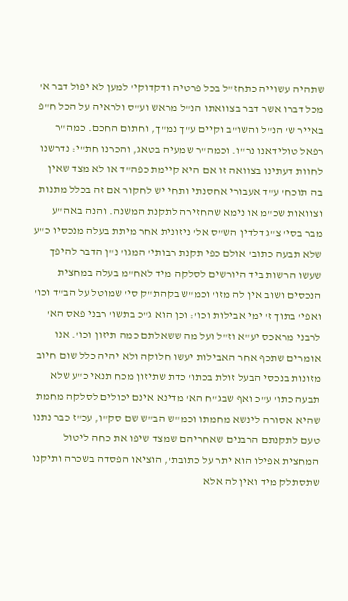שתהיה עשוייה כתחז"ל בכל פרטיה ודקדוקי' למען לא יפול דבר א' מכל דברו אשר דבר בצוואתו הנ"ל מראש וע"ס ולראיה על הכל ח"פ באייר ש' הנ"ל והשו"ב וקיים ע"ך נמ"ך, וחתום החכם. כמה"ר רפאל טולידאנו נר"ו. וכמה"ר שמעיה בטאג, והכרנו חת"י: נדרשנו לחוות דעתינו בצוואה זו אם היא קיימת כפה"ד או לא מצד שאין בה תוכח' ע"ד אעבורי אחסנתי ותחי יש לחקור אם זה בכלל מתנות וצוואות שכ"מ או נימא שהחזירה לתקנת המשנה. והנה באה"ע מבר בסי' צ"ג דלדין הש"ס אל' ניזונית אחר מיתת בעלה מנכסיו כ"ע שלא תבעה כתוב' אולם כפי תקנת רבותי' המגו' נ"ן הדבר להיפך שעשו הרשות ביד היורשים לסלקה מיד לאח"מ בעלה במחצית הנכסים ושוב אין לה מזו' וכמ"ש בקהת"ק סי' שמוטל על הב"ד וכו' ואפי' בתוך ז' ימי אבילות וכו': וכן הוא ג"כ בתשו' רבני פאס הא' לרבני מראכס יע"א וז"ל ועל מה ששאלתם כמה תיזון וכו'. אנו אומרים שתכף אחר האבילות יעשו חלוקה ולא יהיה כלל שום חיוב מזונות בנכסי הבעל זולת בכתו' כדת שתיזון מכח תנאי כ"ע שלא תבעה כתו' ע"כ ואף שבג"ח הא' מדינא אינם יכולים לסלקה מחמת שהיא אסורה לינשא מחמתו וכמ"ש הב"ש שם סק"ו, עכ"ז כבר נתנו טעם לתקנתם הרבנים שאחריהם שמצד שיפו את כחה ליטול המחצית אפילו הוא יתר על כתובת', הוציאו הפסדה בשכרה ותיקנו שתסתלק מיד ואין לה אלא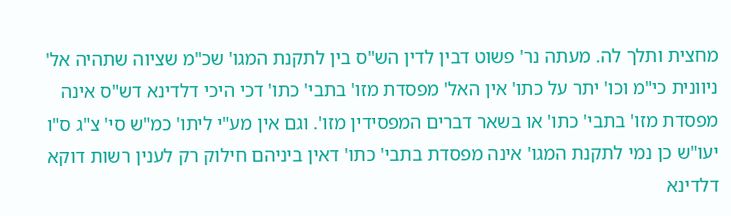מחצית ותלך לה. מעתה נר' פשוט דבין לדין הש"ס בין לתקנת המגו' שכ"מ שציוה שתהיה אל' ניוונית כי"מ וכו' יתר על כתו' אין האל' מפסדת מזו' בתבי' כתו' דכי היכי דלדינא דש"ס אינה מפסדת מזו' בתבי' כתו' או בשאר דברים המפסידין מזו'. וגם אין מע"י ליתו' כמ"ש סי' צ"ג ס"ו יעו"ש כן נמי לתקנת המגו' אינה מפסדת בתבי' כתו' דאין ביניהם חילוק רק לענין רשות דוקא דלדינא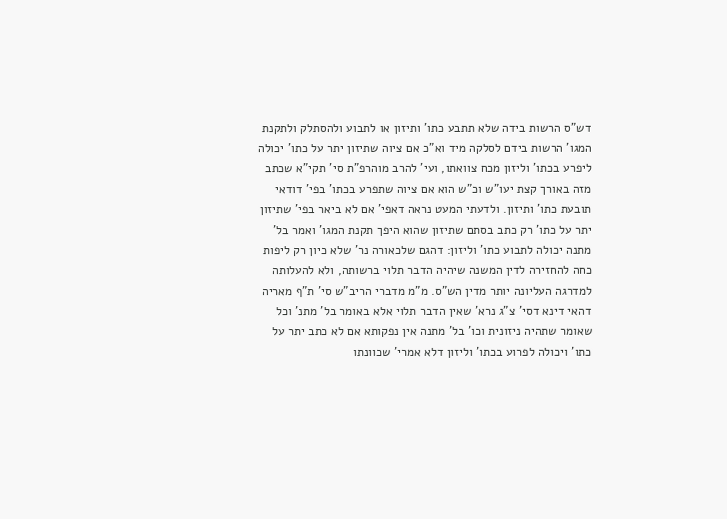דש"ס הרשות בידה שלא תתבע כתו' ותיזון או לתבוע ולהסתלק ולתקנת המגו' הרשות בידם לסלקה מיד וא"כ אם ציוה שתיזון יתר על כתו' יכולה ליפרע בכתו' וליזון מכח צוואתו, ועי' להרב מוהרפ"ת סי' תקי"א שכתב מזה באורך קצת יעו"ש וכ"ש הוא אם ציוה שתפרע בכתו' בפי' דודאי תובעת כתו' ותיזון. ולדעתי המעט נראה דאפי' אם לא ביאר בפי' שתיזון יתר על כתו' רק כתב בסתם שתיזון שהוא היפך תקנת המגו' ואמר בל' מתנה יכולה לתבוע כתו' וליזון: דהגם שלכאורה נר' שלא כיון רק ליפות כחה להחזירה לדין המשנה שיהיה הדבר תלוי ברשותה, ולא להעלותה למדרגה העליונה יותר מדין הש"ס. מ"מ מדברי הריב"ש סי' ת"ף מאריה דהאי דינא דסי' צ"ג נרא' שאין הדבר תלוי אלא באומר בל' מתנ' וכל שאומר שתהיה ניזונית וכו' בל' מתנה אין נפקותא אם לא כתב יתר על כתו' ויכולה לפרוע בכתו' וליזון דלא אמרי' שכוונתו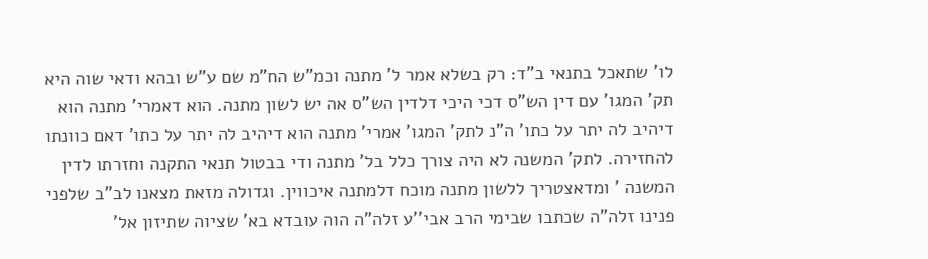לו' שתאכל בתנאי ב"ד: רק בשלא אמר ל' מתנה וכמ"ש הח"מ שם ע"ש ובהא ודאי שוה היא תק' המגו' עם דין הש"ס דכי היכי דלדין הש"ס אה יש לשון מתנה. הוא דאמרי' מתנה הוא דיהיב לה יתר על כתו' ה"נ לתק' המגו' אמרי' מתנה הוא דיהיב לה יתר על כתו' דאם כוונתו להחזירה. לתק' המשנה לא היה צורך כלל בל' מתנה ודי בבטול תנאי התקנה וחזרתו לדין המשנה ' ומדאצטריך ללשון מתנה מוכח דלמתנה איכווין. וגדולה מזאת מצאנו לב"ב שלפני פנינו זלה"ה שכתבו שבימי הרב אבי''ע זלה"ה הוה עובדא בא' שציוה שתיזון אל'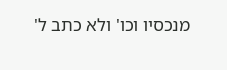מנכסיו וכו' ולא כתב ל'